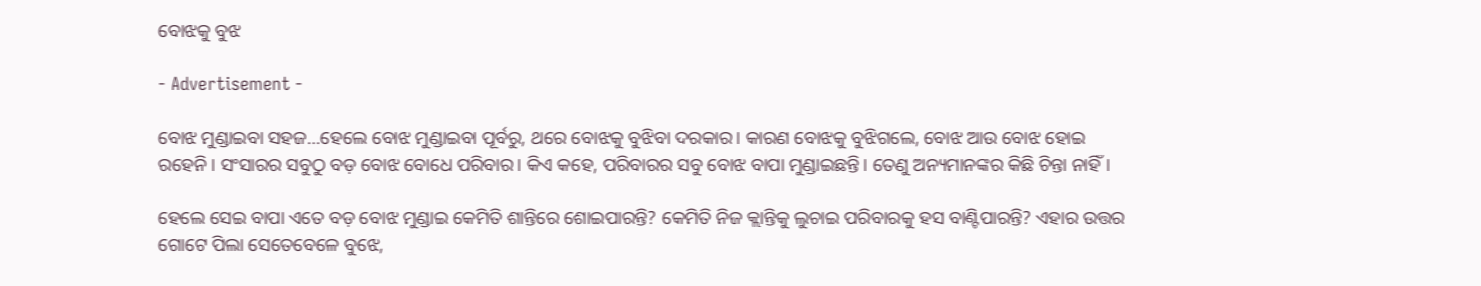ବୋଝକୁ ବୁଝ

- Advertisement -

ବୋଝ ମୁଣ୍ଡାଇବା ସହଜ…ହେଲେ ବୋଝ ମୁଣ୍ଡାଇବା ପୂର୍ବରୁ, ଥରେ ବୋଝକୁ ବୁଝିବା ଦରକାର। କାରଣ ବୋଝକୁ ବୁଝିଗଲେ, ବୋଝ ଆଉ ବୋଝ ହୋଇ ରହେନି। ସଂସାରର ସବୁଠୁ ବଡ଼ ବୋଝ ବୋଧେ ପରିବାର। କିଏ କହେ, ପରିବାରର ସବୁ ବୋଝ ବାପା ମୁଣ୍ଡାଇଛନ୍ତି। ତେଣୁ ଅନ୍ୟମାନଙ୍କର କିଛି ଚିନ୍ତା ନାହିଁ।

ହେଲେ ସେଇ ବାପା ଏତେ ବଡ଼ ବୋଝ ମୁଣ୍ଡାଇ କେମିତି ଶାନ୍ତିରେ ଶୋଇପାରନ୍ତି? କେମିତି ନିଜ କ୍ଲାନ୍ତିକୁ ଲୁଚାଇ ପରିବାରକୁ ହସ ବାଣ୍ଟିପାରନ୍ତି? ଏହାର ଉତ୍ତର ଗୋଟେ ପିଲା ସେତେବେଳେ ବୁଝେ,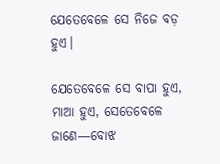ଯେତେବେଳେ ସେ ନିଜେ ବଡ଼ ହୁଏ।

ଯେତେବେଳେ ସେ ବାପା ହୁଏ, ମାଆ ହୁଏ, ସେତେବେଳେ ଜାଣେ—ବୋଝ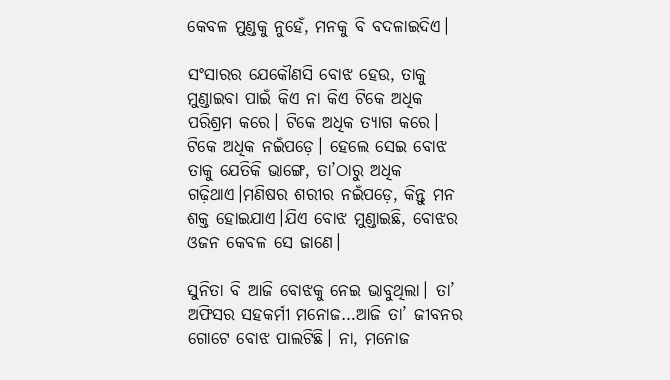କେବଳ ମୁଣ୍ଡକୁ ନୁହେଁ, ମନକୁ ବି ବଦଳାଇଦିଏ।

ସଂସାରର ଯେକୌଣସି ବୋଝ ହେଉ, ତାକୁ ମୁଣ୍ଡାଇବା ପାଇଁ କିଏ ନା କିଏ ଟିକେ ଅଧିକ ପରିଶ୍ରମ କରେ। ଟିକେ ଅଧିକ ତ୍ୟାଗ କରେ। ଟିକେ ଅଧିକ ନଇଁପଡ଼େ। ହେଲେ ସେଇ ବୋଝ ତାକୁ ଯେତିକି ଭାଙ୍ଗେ, ତା’ଠାରୁ ଅଧିକ ଗଢ଼ିଥାଏ।ମଣିଷର ଶରୀର ନଇଁପଡ଼େ, କିନ୍ତୁ ମନ ଶକ୍ତ ହୋଇଯାଏ।ଯିଏ ବୋଝ ମୁଣ୍ଡାଇଛି, ବୋଝର ଓଜନ କେବଳ ସେ ଜାଣେ।

ସୁନିତା ବି ଆଜି ବୋଝକୁ ନେଇ ଭାବୁଥିଲା। ତା’ ଅଫିସର ସହକର୍ମୀ ମନୋଜ…ଆଜି ତା’ ଜୀବନର ଗୋଟେ ବୋଝ ପାଲଟିଛି। ନା, ମନୋଜ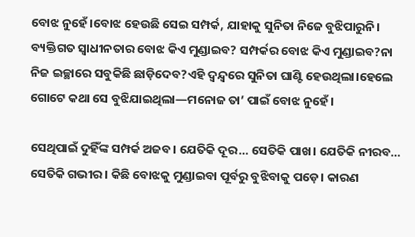ବୋଝ ନୁହେଁ।ବୋଝ ହେଉଛି ସେଇ ସମ୍ପର୍କ, ଯାହାକୁ ସୁନିତା ନିଜେ ବୁଝିପାରୁନି। ବ୍ୟକ୍ତିଗତ ସ୍ୱାଧୀନତାର ବୋଝ କିଏ ମୁଣ୍ଡାଇବ? ସମ୍ପର୍କର ବୋଝ କିଏ ମୁଣ୍ଡାଇବ?ନା ନିଜ ଇଚ୍ଛାରେ ସବୁକିଛି ଛାଡ଼ିଦେବ?ଏହି ଦ୍ୱନ୍ଦ୍ୱରେ ସୁନିତା ଘାଣ୍ଟି ହେଉଥିଲା।ହେଲେ ଗୋଟେ କଥା ସେ ବୁଝିଯାଇଥିଲା—ମନୋଜ ତା’ ପାଇଁ ବୋଝ ନୁହେଁ।

ସେଥିପାଇଁ ଦୁହିଁଙ୍କ ସମ୍ପର୍କ ଅଜବ। ଯେତିକି ଦୂର… ସେତିକି ପାଖ। ଯେତିକି ନୀରବ… ସେତିକି ଗଭୀର। କିଛି ବୋଝକୁ ମୁଣ୍ଡାଇବା ପୂର୍ବରୁ ବୁଝିବାକୁ ପଡ଼େ। କାରଣ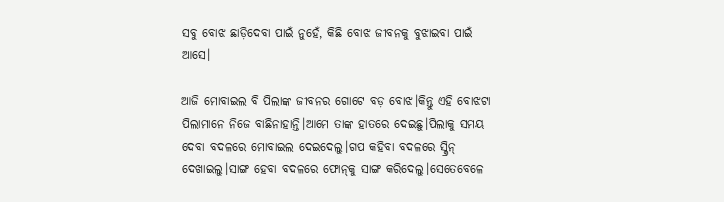ସବୁ ବୋଝ ଛାଡ଼ିଦେବା ପାଇଁ ନୁହେଁ, କିଛି ବୋଝ ଜୀବନକୁ ବୁଝାଇବା ପାଇଁ ଆସେ।

ଆଜି ମୋବାଇଲ ବି ପିଲାଙ୍କ ଜୀବନର ଗୋଟେ ବଡ଼ ବୋଝ।କିନ୍ତୁ ଏହି ବୋଝଟା ପିଲାମାନେ ନିଜେ ବାଛିନାହାନ୍ତି।ଆମେ ତାଙ୍କ ହାତରେ ଦେଇଛୁ।ପିଲାକୁ ସମୟ ଦେବା ବଦଳରେ ମୋବାଇଲ ଦେଇଦେଲୁ।ଗପ କହିବା ବଦଳରେ ସ୍କ୍ରିନ୍ ଦେଖାଇଲୁ।ସାଙ୍ଗ ହେବା ବଦଳରେ ଫୋନ୍‌କୁ ସାଙ୍ଗ କରିଦେଲୁ।ସେତେବେଳେ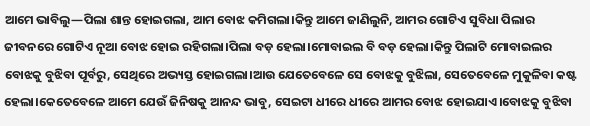ଆମେ ଭାବିଲୁ—ପିଲା ଶାନ୍ତ ହୋଇଗଲା, ଆମ ବୋଝ କମିଗଲା।କିନ୍ତୁ ଆମେ ଜାଣିଲୁନି, ଆମର ଗୋଟିଏ ସୁବିଧା ପିଲାର ଜୀବନରେ ଗୋଟିଏ ନୂଆ ବୋଝ ହୋଇ ରହିଗଲା।ପିଲା ବଡ଼ ହେଲା।ମୋବାଇଲ ବି ବଡ଼ ହେଲା।କିନ୍ତୁ ପିଲାଟି ମୋବାଇଲର ବୋଝକୁ ବୁଝିବା ପୂର୍ବରୁ, ସେଥିରେ ଅଭ୍ୟସ୍ତ ହୋଇଗଲା।ଆଉ ଯେତେବେଳେ ସେ ବୋଝକୁ ବୁଝିଲା, ସେତେବେଳେ ମୁକୁଳିବା କଷ୍ଟ ହେଲା।କେତେବେଳେ ଆମେ ଯେଉଁ ଜିନିଷକୁ ଆନନ୍ଦ ଭାବୁ, ସେଇଟା ଧୀରେ ଧୀରେ ଆମର ବୋଝ ହୋଇଯାଏ।ବୋଝକୁ ବୁଝିବା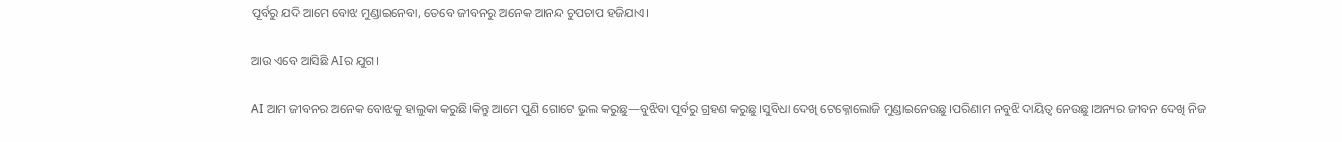ପୂର୍ବରୁ ଯଦି ଆମେ ବୋଝ ମୁଣ୍ଡାଇନେବା, ତେବେ ଜୀବନରୁ ଅନେକ ଆନନ୍ଦ ଚୁପଚାପ ହଜିଯାଏ।

ଆଉ ଏବେ ଆସିଛି AIର ଯୁଗ।

AI ଆମ ଜୀବନର ଅନେକ ବୋଝକୁ ହାଲୁକା କରୁଛି।କିନ୍ତୁ ଆମେ ପୁଣି ଗୋଟେ ଭୁଲ କରୁଛୁ—ବୁଝିବା ପୂର୍ବରୁ ଗ୍ରହଣ କରୁଛୁ।ସୁବିଧା ଦେଖି ଟେକ୍ନୋଲୋଜି ମୁଣ୍ଡାଇନେଉଛୁ।ପରିଣାମ ନବୁଝି ଦାୟିତ୍ୱ ନେଉଛୁ।ଅନ୍ୟର ଜୀବନ ଦେଖି ନିଜ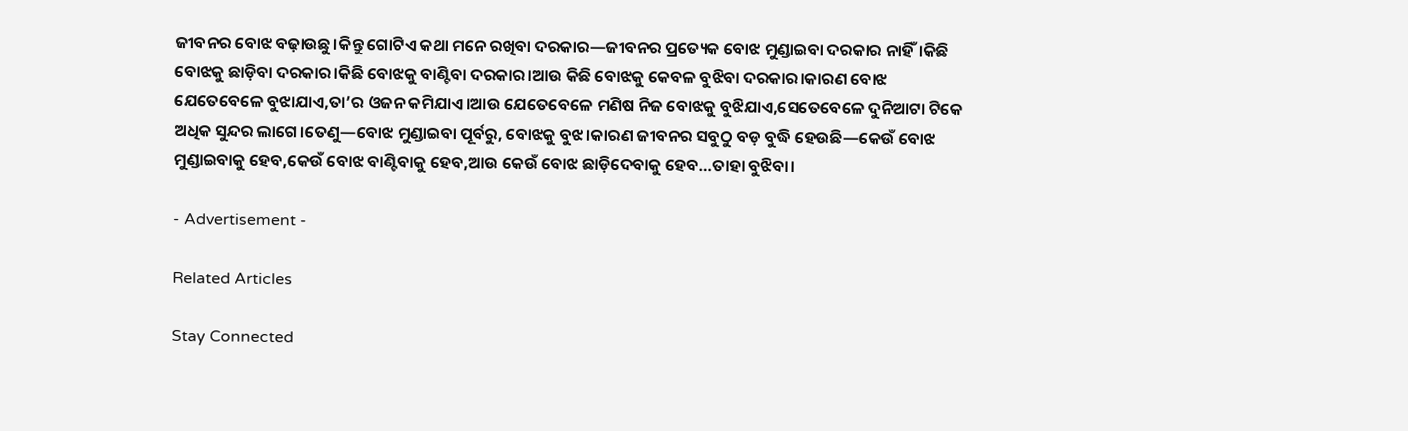ଜୀବନର ବୋଝ ବଢ଼ାଉଛୁ।କିନ୍ତୁ ଗୋଟିଏ କଥା ମନେ ରଖିବା ଦରକାର—ଜୀବନର ପ୍ରତ୍ୟେକ ବୋଝ ମୁଣ୍ଡାଇବା ଦରକାର ନାହିଁ।କିଛି ବୋଝକୁ ଛାଡ଼ିବା ଦରକାର।କିଛି ବୋଝକୁ ବାଣ୍ଟିବା ଦରକାର।ଆଉ କିଛି ବୋଝକୁ କେବଳ ବୁଝିବା ଦରକାର।କାରଣ ବୋଝ ଯେତେବେଳେ ବୁଝାଯାଏ,ତା’ର ଓଜନ କମିଯାଏ।ଆଉ ଯେତେବେଳେ ମଣିଷ ନିଜ ବୋଝକୁ ବୁଝିଯାଏ,ସେତେବେଳେ ଦୁନିଆଟା ଟିକେ ଅଧିକ ସୁନ୍ଦର ଲାଗେ।ତେଣୁ—ବୋଝ ମୁଣ୍ଡାଇବା ପୂର୍ବରୁ, ବୋଝକୁ ବୁଝ।କାରଣ ଜୀବନର ସବୁଠୁ ବଡ଼ ବୁଦ୍ଧି ହେଉଛି—କେଉଁ ବୋଝ ମୁଣ୍ଡାଇବାକୁ ହେବ,କେଉଁ ବୋଝ ବାଣ୍ଟିବାକୁ ହେବ,ଆଉ କେଉଁ ବୋଝ ଛାଡ଼ିଦେବାକୁ ହେବ…ତାହା ବୁଝିବା।

- Advertisement -

Related Articles

Stay Connected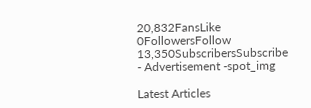20,832FansLike
0FollowersFollow
13,350SubscribersSubscribe
- Advertisement -spot_img

Latest Articles